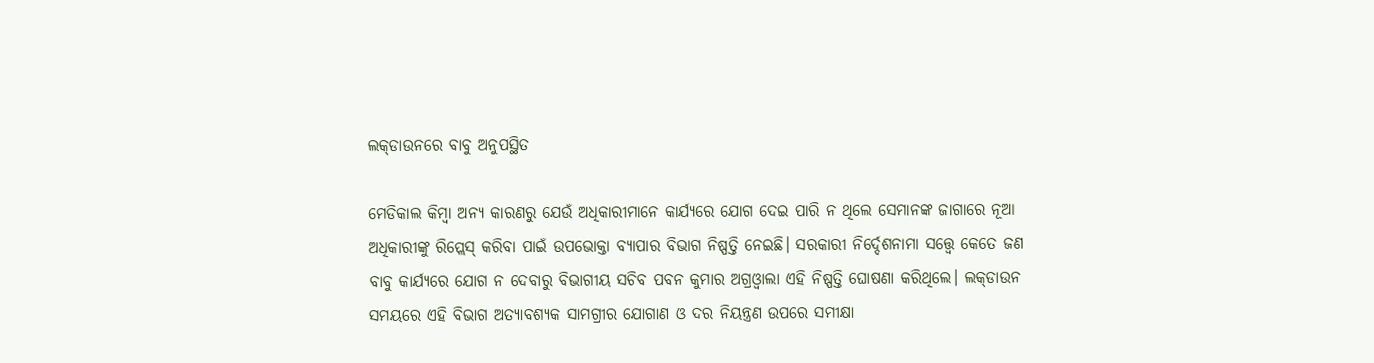ଲକ୍‌ଡାଉନରେ ବାବୁ ଅନୁପସ୍ଥିତ

ମେଡିକାଲ କିମ୍ବା ଅନ୍ୟ କାରଣରୁ ଯେଉଁ ଅଧିକାରୀମାନେ କାର୍ଯ୍ୟରେ ଯୋଗ ଦେଇ ପାରି ନ ଥିଲେ ସେମାନଙ୍କ ଜାଗାରେ ନୂଆ ଅଧିକାରୀଙ୍କୁ ରିପ୍ଲେସ୍‌ କରିବା ପାଇଁ ଉପଭୋକ୍ତା ବ୍ୟାପାର ବିଭାଗ ନିଷ୍ପତ୍ତି ନେଇଛି। ସରକାରୀ ନିର୍ଦ୍ଦେଶନାମା ସତ୍ତ୍ୱେ କେତେ ଜଣ ବାବୁ କାର୍ଯ୍ୟରେ ଯୋଗ ନ ଦେବାରୁ ବିଭାଗୀୟ ସଚିବ ପବନ କୁମାର ଅଗ୍ରଓ୍ବାଲା ଏହି ନିଷ୍ପତ୍ତି ଘୋଷଣା କରିଥିଲେ। ଲକ୍‌ଡାଉନ ସମୟରେ ଏହି ବିଭାଗ ଅତ୍ୟାବଶ୍ୟକ ସାମଗ୍ରୀର ଯୋଗାଣ ଓ ଦର ନିୟନ୍ତ୍ରଣ ଉପରେ ସମୀକ୍ଷା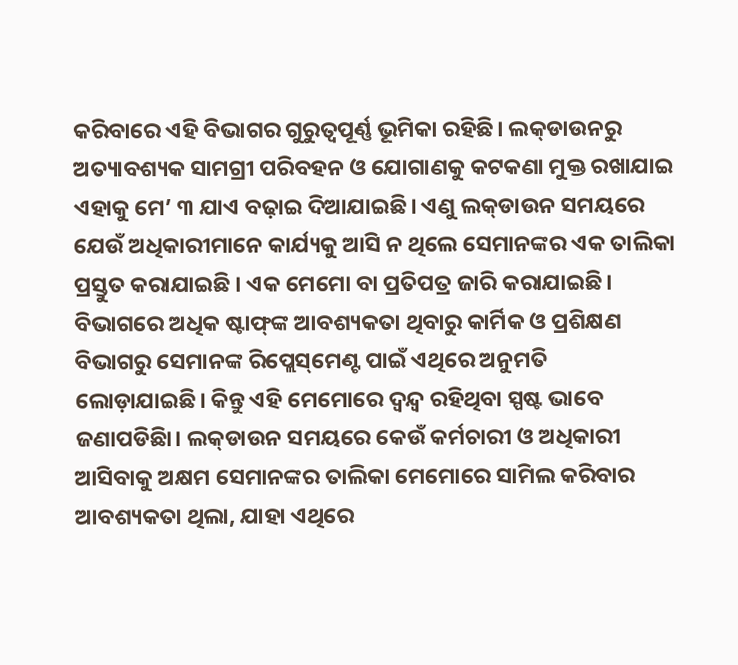କରିବାରେ ଏହି ବିଭାଗର ଗୁରୁତ୍ୱପୂର୍ଣ୍ଣ ଭୂମିକା ରହିଛି। ଲକ୍‌ଡାଉନରୁ ଅତ୍ୟାବଶ୍ୟକ ସାମଗ୍ରୀ ପରିବହନ ଓ ଯୋଗାଣକୁ କଟକଣା ମୁକ୍ତ ରଖାଯାଇ ଏହାକୁ ମେ’ ୩ ଯାଏ ବଢ଼ାଇ ଦିଆଯାଇଛି। ଏଣୁ ଲକ୍‌ଡାଉନ ସମୟରେ ଯେଉଁ ଅଧିକାରୀମାନେ କାର୍ଯ୍ୟକୁ ଆସି ନ ଥିଲେ ସେମାନଙ୍କର ଏକ ତାଲିକା ପ୍ରସ୍ତୁତ କରାଯାଇଛି । ଏକ ମେମୋ ବା ପ୍ରତିପତ୍ର ଜାରି କରାଯାଇଛି। ବିଭାଗରେ ଅଧିକ ଷ୍ଟାଫ୍‌ଙ୍କ ଆବଶ୍ୟକତା ଥିବାରୁ କାର୍ମିକ ଓ ପ୍ରଶିକ୍ଷଣ ବିଭାଗରୁ ସେମାନଙ୍କ ରିପ୍ଲେସ୍‌ମେଣ୍ଟ ପାଇଁ ଏଥିରେ ଅନୁମତି ଲୋଡ଼ାଯାଇଛି। କିନ୍ତୁ ଏହି ମେମୋରେ ଦ୍ୱନ୍ଦ୍ୱ ରହିଥିବା ସ୍ପଷ୍ଟ ଭାବେ ଜଣାପଡିଛିା। ଲକ୍‌ଡାଉନ ସମୟରେ କେଉଁ କର୍ମଚାରୀ ଓ ଅଧିକାରୀ ଆସିବାକୁ ଅକ୍ଷମ ସେମାନଙ୍କର ତାଲିକା ମେମୋରେ ସାମିଲ କରିବାର ଆବଶ୍ୟକତା ଥିଲା, ଯାହା ଏଥିରେ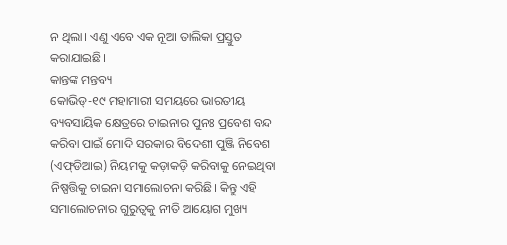ନ ଥିଲା। ଏଣୁ ଏବେ ଏକ ନୂଆ ତାଲିକା ପ୍ରସ୍ତୁତ କରାଯାଇଛି।
କାନ୍ତଙ୍କ ମନ୍ତବ୍ୟ
କୋଭିଡ୍‌-୧୯ ମହାମାରୀ ସମୟରେ ଭାରତୀୟ ବ୍ୟବସାୟିକ କ୍ଷେତ୍ରରେ ଚାଇନାର ପୁନଃ ପ୍ରବେଶ ବନ୍ଦ କରିବା ପାଇଁ ମୋଦି ସରକାର ବିଦେଶୀ ପୁଞ୍ଜି ନିବେଶ (ଏଫ୍‌ଡିଆଇ) ନିୟମକୁ କଡ଼ାକଡ଼ି କରିବାକୁ ନେଇଥିବା ନିଷ୍ପତ୍ତିକୁ ଚାଇନା ସମାଲୋଚନା କରିଛି। କିନ୍ତୁ ଏହି ସମାଲୋଚନାର ଗୁରୁତ୍ୱକୁ ନୀତି ଆୟୋଗ ମୁଖ୍ୟ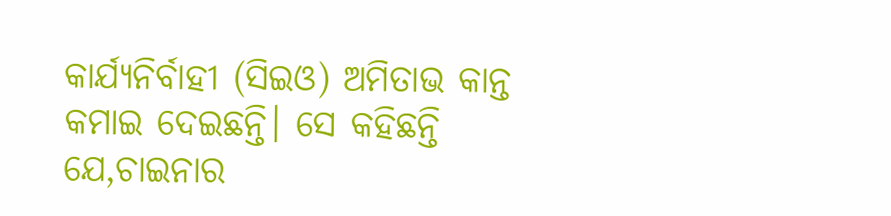କାର୍ଯ୍ୟନିର୍ବାହୀ (ସିଇଓ) ଅମିତାଭ କାନ୍ତ କମାଇ ଦେଇଛନ୍ତି। ସେ କହିଛନ୍ତି ଯେ,ଚାଇନାର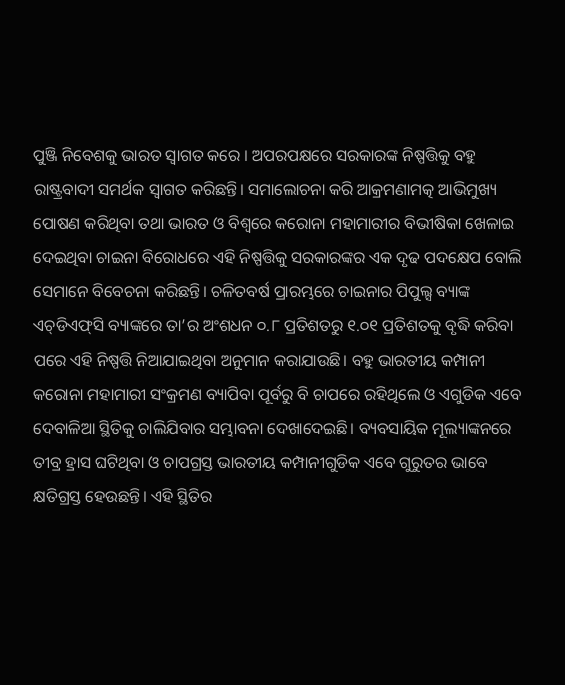ପୁଞ୍ଜି ନିବେଶକୁ ଭାରତ ସ୍ବାଗତ କରେ । ଅପରପକ୍ଷରେ ସରକାରଙ୍କ ନିଷ୍ପତ୍ତିକୁ ବହୁ ରାଷ୍ଟ୍ରବାଦୀ ସମର୍ଥକ ସ୍ବାଗତ କରିଛନ୍ତି। ସମାଲୋଚନା କରି ଆକ୍ରମଣାମତ୍କ ଆଭିମୁଖ୍ୟ ପୋଷଣ କରିଥିବା ତଥା ଭାରତ ଓ ବିଶ୍ୱରେ କରୋନା ମହାମାରୀର ବିଭୀଷିକା ଖେଳାଇ ଦେଇଥିବା ଚାଇନା ବିରୋଧରେ ଏହି ନିଷ୍ପତ୍ତିକୁ ସରକାରଙ୍କର ଏକ ଦୃଢ ପଦକ୍ଷେପ ବୋଲି ସେମାନେ ବିବେଚନା କରିଛନ୍ତି। ଚଳିତବର୍ଷ ପ୍ରାରମ୍ଭରେ ଚାଇନାର ପିପୁଲ୍ସ ବ୍ୟାଙ୍କ ଏଚ୍‌ଡିଏଫ୍‌ସି ବ୍ୟାଙ୍କରେ ତା’ର ଅଂଶଧନ ୦.୮ ପ୍ରତିଶତରୁ ୧.୦୧ ପ୍ରତିଶତକୁ ବୃଦ୍ଧି କରିବା ପରେ ଏହି ନିଷ୍ପତ୍ତି ନିଆଯାଇଥିବା ଅନୁମାନ କରାଯାଉଛି। ବହୁ ଭାରତୀୟ କମ୍ପାନୀ କରୋନା ମହାମାରୀ ସଂକ୍ରମଣ ବ୍ୟାପିବା ପୂର୍ବରୁ ବି ଚାପରେ ରହିଥିଲେ ଓ ଏଗୁଡିକ ଏବେ ଦେବାଳିଆ ସ୍ଥିତିକୁ ଚାଲିଯିବାର ସମ୍ଭାବନା ଦେଖାଦେଇଛି। ବ୍ୟବସାୟିକ ମୂଲ୍ୟାଙ୍କନରେ ତୀବ୍ର ହ୍ରାସ ଘଟିଥିବା ଓ ଚାପଗ୍ରସ୍ତ ଭାରତୀୟ କମ୍ପାନୀଗୁଡିକ ଏବେ ଗୁରୁତର ଭାବେ କ୍ଷତିଗ୍ରସ୍ତ ହେଉଛନ୍ତି। ଏହି ସ୍ଥିତିର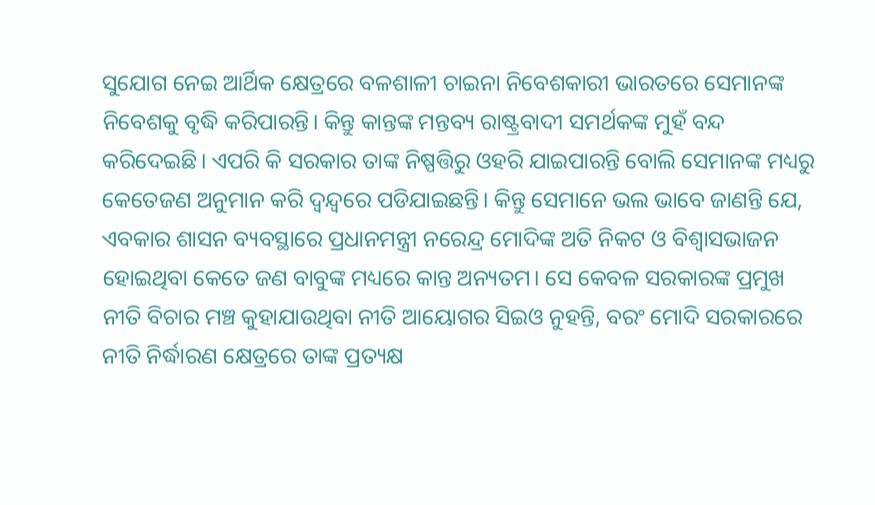ସୁଯୋଗ ନେଇ ଆର୍ଥିକ କ୍ଷେତ୍ରରେ ବଳଶାଳୀ ଚାଇନା ନିବେଶକାରୀ ଭାରତରେ ସେମାନଙ୍କ ନିବେଶକୁ ବୃଦ୍ଧି କରିପାରନ୍ତି। କିନ୍ତୁ କାନ୍ତଙ୍କ ମନ୍ତବ୍ୟ ରାଷ୍ଟ୍ରବାଦୀ ସମର୍ଥକଙ୍କ ମୁହଁ ବନ୍ଦ କରିଦେଇଛି। ଏପରି କି ସରକାର ତାଙ୍କ ନିଷ୍ପତ୍ତିରୁ ଓହରି ଯାଇପାରନ୍ତି ବୋଲି ସେମାନଙ୍କ ମଧ୍ୟରୁ କେତେଜଣ ଅନୁମାନ କରି ଦ୍ୱନ୍ଦ୍ୱରେ ପଡିଯାଇଛନ୍ତି। କିନ୍ତୁ ସେମାନେ ଭଲ ଭାବେ ଜାଣନ୍ତି ଯେ, ଏବକାର ଶାସନ ବ୍ୟବସ୍ଥାରେ ପ୍ରଧାନମନ୍ତ୍ରୀ ନରେନ୍ଦ୍ର ମୋଦିଙ୍କ ଅତି ନିକଟ ଓ ବିଶ୍ୱାସଭାଜନ ହୋଇଥିବା କେତେ ଜଣ ବାବୁଙ୍କ ମଧ୍ୟରେ କାନ୍ତ ଅନ୍ୟତମ। ସେ କେବଳ ସରକାରଙ୍କ ପ୍ରମୁଖ ନୀତି ବିଚାର ମଞ୍ଚ କୁହାଯାଉଥିବା ନୀତି ଆୟୋଗର ସିଇଓ ନୁହନ୍ତି, ବରଂ ମୋଦି ସରକାରରେ ନୀତି ନିର୍ଦ୍ଧାରଣ କ୍ଷେତ୍ରରେ ତାଙ୍କ ପ୍ରତ୍ୟକ୍ଷ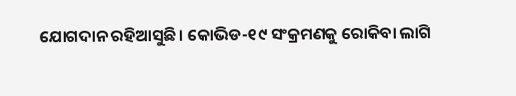ଯୋଗଦାନ ରହିଆସୁଛି। କୋଭିଡ-୧୯ ସଂକ୍ରମଣକୁ ରୋକିବା ଲାଗି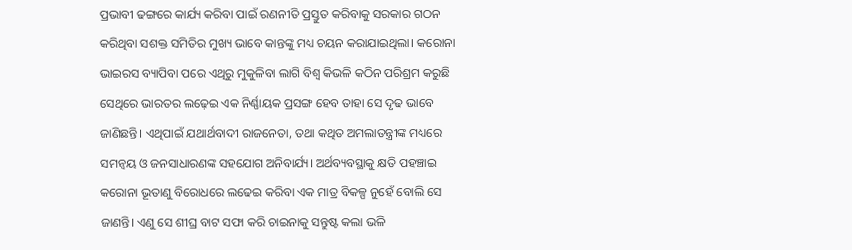ପ୍ରଭାବୀ ଢଙ୍ଗରେ କାର୍ଯ୍ୟ କରିବା ପାଇଁ ରଣନୀତି ପ୍ରସ୍ତୁତ କରିବାକୁ ସରକାର ଗଠନ କରିଥିବା ସଶକ୍ତ ସମିତିର ମୁଖ୍ୟ ଭାବେ କାନ୍ତଙ୍କୁ ମଧ୍ୟ ଚୟନ କରାଯାଇଥିଲା। କରୋନା ଭାଇରସ ବ୍ୟାପିବା ପରେ ଏଥିରୁ ମୁକୁଳିବା ଲାଗି ବିଶ୍ୱ କିଭଳି କଠିନ ପରିଶ୍ରମ କରୁଛି ସେଥିରେ ଭାରତର ଲଢ଼େଇ ଏକ ନିର୍ଣ୍ଣାୟକ ପ୍ରସଙ୍ଗ ହେବ ତାହା ସେ ଦୃଢ ଭାବେ ଜାଣିଛନ୍ତି। ଏଥିପାଇଁ ଯଥାର୍ଥବାଦୀ ରାଜନେତା, ତଥା କଥିତ ଅମଲାତନ୍ତ୍ରୀଙ୍କ ମଧ୍ୟରେ ସମନ୍ବୟ ଓ ଜନସାଧାରଣଙ୍କ ସହଯୋଗ ଅନିବାର୍ଯ୍ୟ। ଅର୍ଥବ୍ୟବସ୍ଥାକୁ କ୍ଷତି ପହଞ୍ଚାଇ କରୋନା ଭୂତାଣୁ ବିରୋଧରେ ଲଢେଇ କରିବା ଏକ ମାତ୍ର ବିକଳ୍ପ ନୁହେଁ ବୋଲି ସେ ଜାଣନ୍ତି। ଏଣୁ ସେ ଶୀଘ୍ର ବାଟ ସଫା କରି ଚାଇନାକୁ ସନ୍ତୁଷ୍ଟ କଲା ଭଳି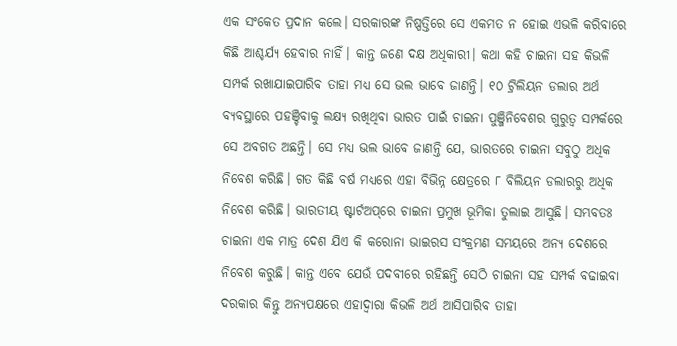ଏକ ସଂକେତ ପ୍ରଦାନ କଲେ। ସରକାରଙ୍କ ନିଷ୍ପତ୍ତିରେ ସେ ଏକମତ ନ ହୋଇ ଏଭଳି କରିବାରେ କିଛି ଆଶ୍ଚର୍ଯ୍ୟ ହେବାର ନାହିଁ। କାନ୍ତ ଜଣେ ଦକ୍ଷ ଅଧିକାରୀ। କଥା କହି ଚାଇନା ସହ କିଭଳି ସମ୍ପର୍କ ରଖାଯାଇପାରିବ ତାହା ମଧ୍ୟ ସେ ଭଲ ଭାବେ ଜାଣନ୍ତି। ୧୦ ଟ୍ରିଲିୟନ ଡଲାର ଅର୍ଥ ବ୍ୟବସ୍ଥାରେ ପହଞ୍ଚିବାକୁ ଲକ୍ଷ୍ୟ ରଖିଥିବା ଭାରତ ପାଇଁ ଚାଇନା ପୁଞ୍ଜିନିବେଶର ଗୁରୁତ୍ୱ ସମ୍ପର୍କରେ ସେ ଅବଗତ ଅଛନ୍ତି। ସେ ମଧ୍ୟ ଭଲ ଭାବେ ଜାଣନ୍ତି ଯେ, ଭାରତରେ ଚାଇନା ସବୁଠୁ ଅଧିକ ନିବେଶ କରିଛି। ଗତ କିଛି ବର୍ଷ ମଧ୍ୟରେ ଏହା ବିଭିନ୍ନ କ୍ଷେତ୍ରରେ ୮ ବିଲିୟନ ଡଲାରରୁ ଅଧିକ ନିବେଶ କରିଛି। ଭାରତୀୟ ଷ୍ଟାର୍ଟଅପ୍‌ରେ ଚାଇନା ପ୍ରମୁଖ ଭୂମିକା ତୁଲାଇ ଆସୁଛି। ସମ୍ଭବତଃ ଚାଇନା ଏକ ମାତ୍ର ଦେଶ ଯିଏ କି କରୋନା ଭାଇରସ ସଂକ୍ରମଣ ସମୟରେ ଅନ୍ୟ ଦେଶରେ ନିବେଶ କରୁଛି। କାନ୍ତ ଏବେ ଯେଉଁ ପଦବୀରେ ରହିଛନ୍ତି ସେଠି ଚାଇନା ସହ ସମ୍ପର୍କ ବଢାଇବା ଦରକାର କିନ୍ତୁ ଅନ୍ୟପକ୍ଷରେ ଏହାଦ୍ୱାରା କିଭଳି ଅର୍ଥ ଆସିପାରିବ ତାହା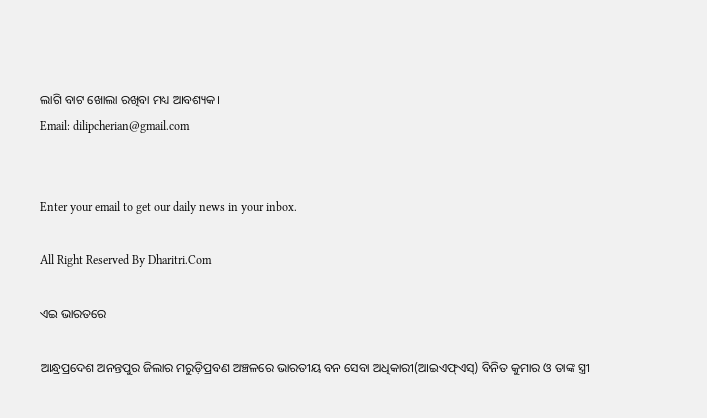ଲାଗି ବାଟ ଖୋଲା ରଖିବା ମଧ୍ୟ ଆବଶ୍ୟକ।
Email: dilipcherian@gmail.com


Enter your email to get our daily news in your inbox.

All Right Reserved By Dharitri.Com

ଏଇ ଭାରତରେ

ଆନ୍ଧ୍ରପ୍ରଦେଶ ଅନନ୍ତପୁର ଜିଲାର ମରୁଡ଼ିପ୍ରବଣ ଅଞ୍ଚଳରେ ଭାରତୀୟ ବନ ସେବା ଅଧିକାରୀ(ଆଇଏଫ୍‌ଏସ୍‌) ବିନିତ କୁମାର ଓ ତାଙ୍କ ସ୍ତ୍ରୀ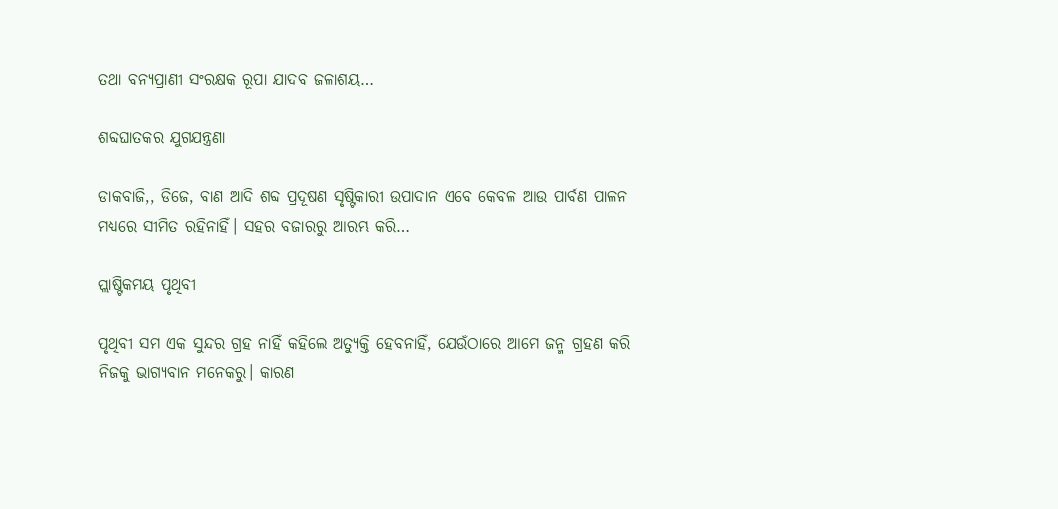ତଥା ବନ୍ୟପ୍ରାଣୀ ସଂରକ୍ଷକ ରୂପା ଯାଦବ ଜଳାଶୟ…

ଶବ୍ଦଘାତକର ଯୁଗଯନ୍ତ୍ରଣା

ଡାକବାଜି,, ଡିଜେ, ବାଣ ଆଦି ଶବ୍ଦ ପ୍ରଦୂଷଣ ସୃଷ୍ଟିକାରୀ ଉପାଦାନ ଏବେ କେବଳ ଆଉ ପାର୍ବଣ ପାଳନ ମଧ୍ୟରେ ସୀମିତ ରହିନାହିଁ। ସହର ବଜାରରୁ ଆରମ୍ଭ କରି…

ପ୍ଲାଷ୍ଟିକମୟ ପୃଥିବୀ

ପୃଥିବୀ ସମ ଏକ ସୁନ୍ଦର ଗ୍ରହ ନାହିଁ କହିଲେ ଅତ୍ୟୁକ୍ତି ହେବନାହିଁ, ଯେଉଁଠାରେ ଆମେ ଜନ୍ମ ଗ୍ରହଣ କରି ନିଜକୁ ଭାଗ୍ୟବାନ ମନେକରୁ। କାରଣ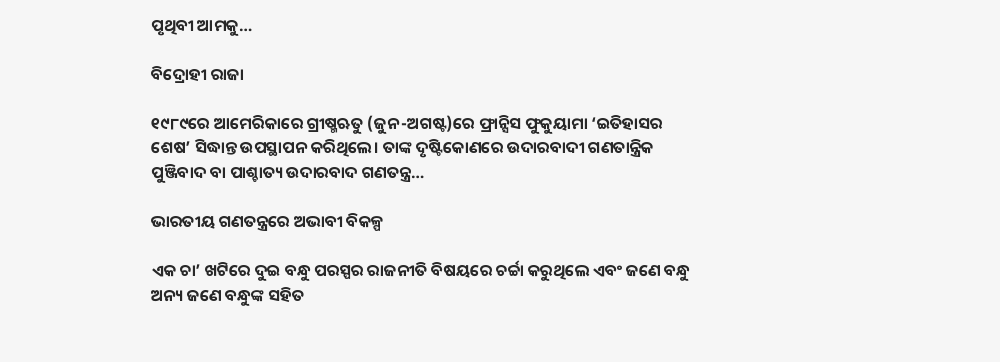ପୃଥିବୀ ଆମକୁ…

ବିଦ୍ରୋହୀ ରାଜା

୧୯୮୯ରେ ଆମେରିକାରେ ଗ୍ରୀଷ୍ମଋତୁ (ଜୁନ-ଅଗଷ୍ଟ)ରେ ଫ୍ରାନ୍ସିସ ଫୁକୁୟାମା ‘ଇତିହାସର ଶେଷ’ ସିଦ୍ଧାନ୍ତ ଉପସ୍ଥାପନ କରିଥିଲେ। ତାଙ୍କ ଦୃଷ୍ଟିକୋଣରେ ଉଦାରବାଦୀ ଗଣତାନ୍ତ୍ରିକ ପୁଞ୍ଜିବାଦ ବା ପାଶ୍ଚାତ୍ୟ ଉଦାରବାଦ ଗଣତନ୍ତ୍ର…

ଭାରତୀୟ ଗଣତନ୍ତ୍ରରେ ଅଭାବୀ ବିକଳ୍ପ

ଏକ ଚା’ ଖଟିରେ ଦୁଇ ବନ୍ଧୁ ପରସ୍ପର ରାଜନୀତି ବିଷୟରେ ଚର୍ଚ୍ଚା କରୁଥିଲେ ଏବଂ ଜଣେ ବନ୍ଧୁ ଅନ୍ୟ ଜଣେ ବନ୍ଧୁଙ୍କ ସହିତ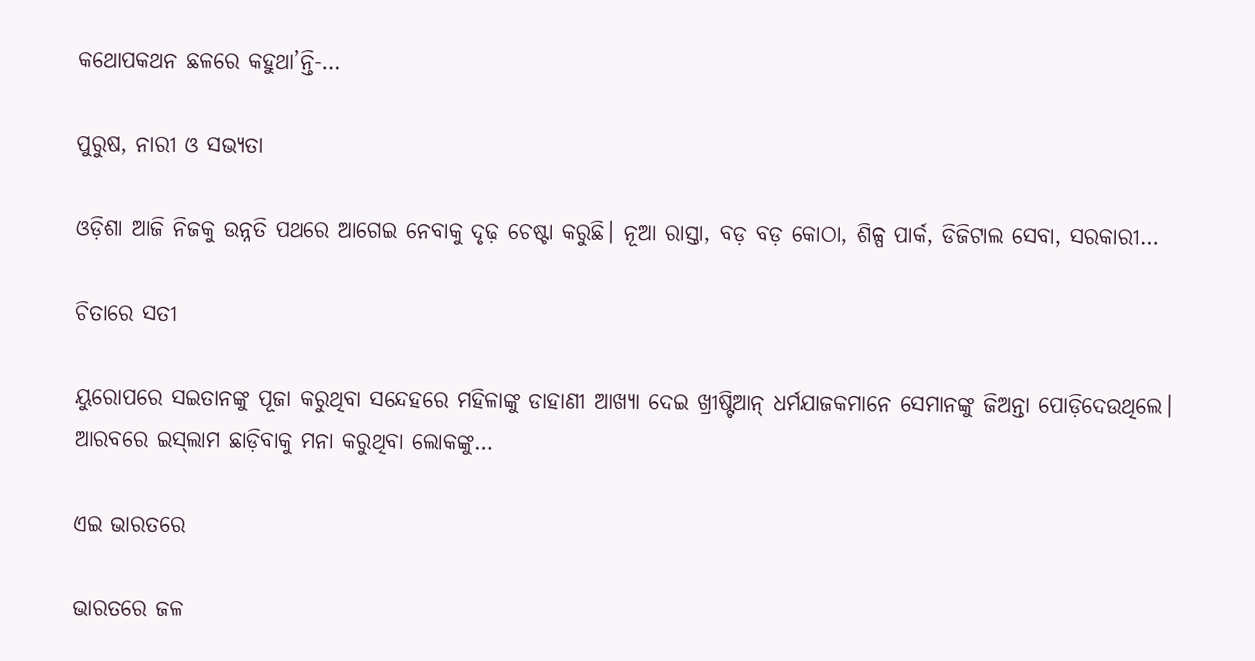କଥୋପକଥନ ଛଳରେ କହୁଥା’ନ୍ତି-…

ପୁରୁଷ, ନାରୀ ଓ ସଭ୍ୟତା

ଓଡ଼ିଶା ଆଜି ନିଜକୁ ଉନ୍ନତି ପଥରେ ଆଗେଇ ନେବାକୁ ଦୃଢ଼ ଚେଷ୍ଟା କରୁଛି। ନୂଆ ରାସ୍ତା, ବଡ଼ ବଡ଼ କୋଠା, ଶିଳ୍ପ ପାର୍କ, ଡିଜିଟାଲ ସେବା, ସରକାରୀ…

ଚିତାରେ ସତୀ

ୟୁରୋପରେ ସଇତାନଙ୍କୁ ପୂଜା କରୁଥିବା ସନ୍ଦେହରେ ମହିଳାଙ୍କୁ ଡାହାଣୀ ଆଖ୍ୟା ଦେଇ ଖ୍ରୀଷ୍ଟିଆନ୍‌ ଧର୍ମଯାଜକମାନେ ସେମାନଙ୍କୁ ଜିଅନ୍ତା ପୋଡ଼ିଦେଉଥିଲେ। ଆରବରେ ଇସ୍‌ଲାମ ଛାଡ଼ିବାକୁ ମନା କରୁଥିବା ଲୋକଙ୍କୁ…

ଏଇ ଭାରତରେ

ଭାରତରେ ଜଳ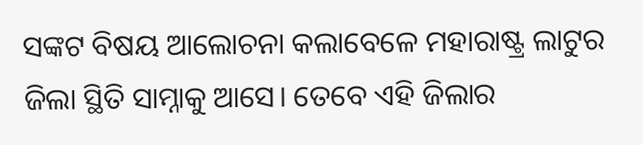ସଙ୍କଟ ବିଷୟ ଆଲୋଚନା କଲାବେଳେ ମହାରାଷ୍ଟ୍ର ଲାଟୁର ଜିଲା ସ୍ଥିତି ସାମ୍ନାକୁ ଆସେ। ତେବେ ଏହି ଜିଲାର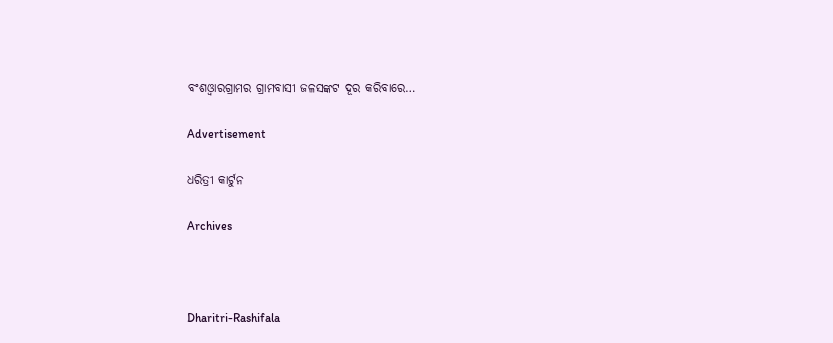ବଂଶଓ୍ବାରଗ୍ରାମର ଗ୍ରାମବାସୀ ଜଳସଙ୍କଟ ଦୂର କରିବାରେ…

Advertisement

ଧରିତ୍ରୀ କାର୍ଟୁନ

Archives



Dharitri-Rashifala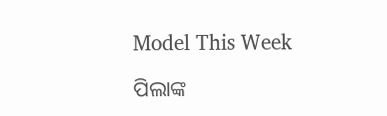Model This Week

ପିଲାଙ୍କ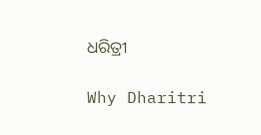ଧରିତ୍ରୀ

Why Dharitri